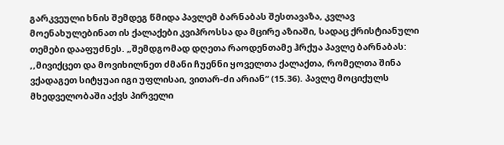გარკვეული ხნის შემდეგ წმიდა პავლემ ბარნაბას შესთავაზა, კვლავ მოენახულებინათ ის ქალაქები კვიპროსსა და მცირე აზიაში, სადაც ქრისტიანული თემები დააფუძნეს. „შემდგომად დღეთა რაოდენთამე ჰრქუა პავლე ბარნაბას: ,,მივიქცეთ და მოვიხილნეთ ძმანი ჩუენნი ყოველთა ქალაქთა, რომელთა შინა ვქადაგეთ სიტყუაი იგი უფლისაი, ვითარ-ძი არიან“ (15.36). პავლე მოციქულს მხედველობაში აქვს პირველი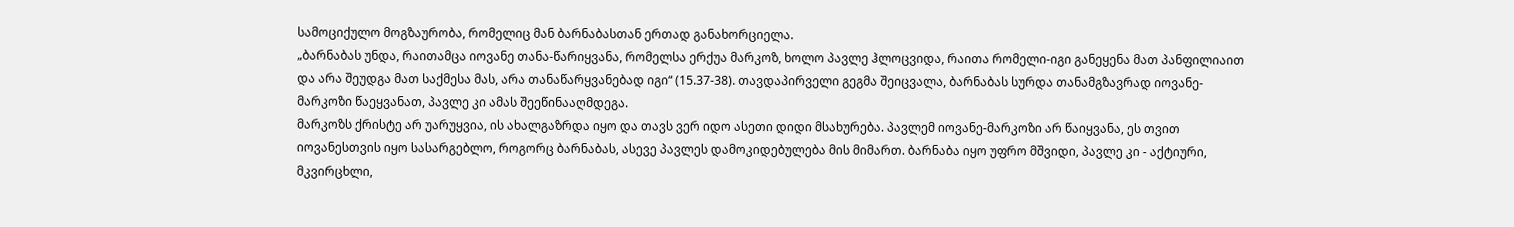სამოციქულო მოგზაურობა, რომელიც მან ბარნაბასთან ერთად განახორციელა.
„ბარნაბას უნდა, რაითამცა იოვანე თანა-წარიყვანა, რომელსა ერქუა მარკოზ, ხოლო პავლე ჰლოცვიდა, რაითა რომელი-იგი განეყენა მათ პანფილიაით და არა შეუდგა მათ საქმესა მას, არა თანაწარყვანებად იგი“ (15.37-38). თავდაპირველი გეგმა შეიცვალა, ბარნაბას სურდა თანამგზავრად იოვანე-მარკოზი წაეყვანათ, პავლე კი ამას შეეწინააღმდეგა.
მარკოზს ქრისტე არ უარუყვია, ის ახალგაზრდა იყო და თავს ვერ იდო ასეთი დიდი მსახურება. პავლემ იოვანე-მარკოზი არ წაიყვანა, ეს თვით იოვანესთვის იყო სასარგებლო, როგორც ბარნაბას, ასევე პავლეს დამოკიდებულება მის მიმართ. ბარნაბა იყო უფრო მშვიდი, პავლე კი - აქტიური, მკვირცხლი,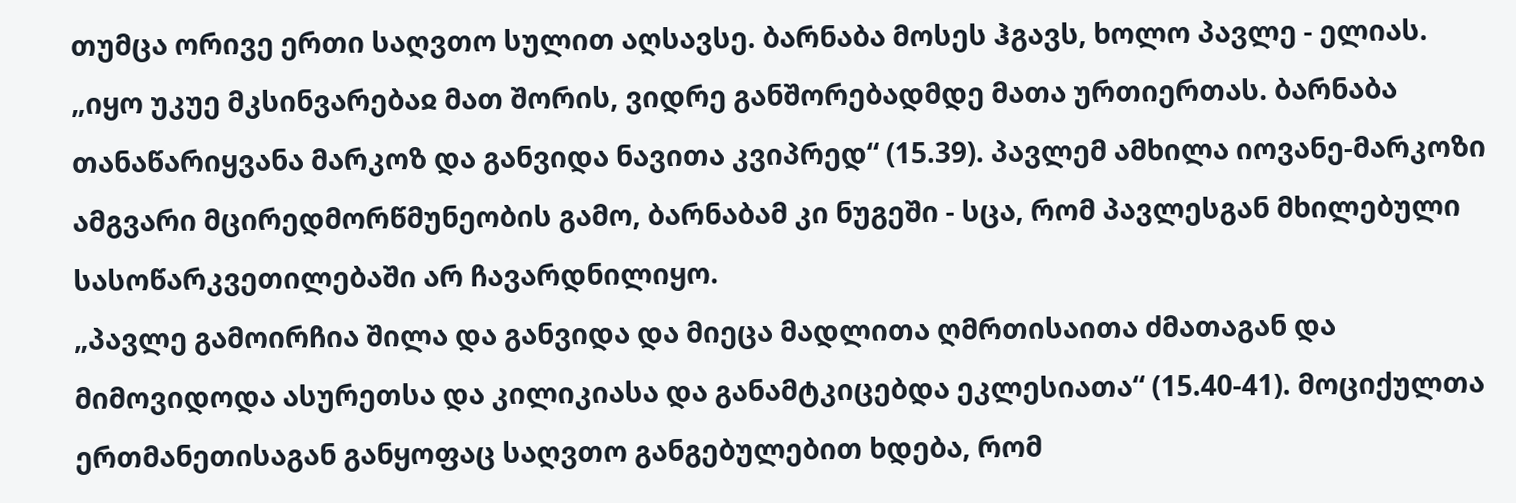თუმცა ორივე ერთი საღვთო სულით აღსავსე. ბარნაბა მოსეს ჰგავს, ხოლო პავლე - ელიას.
„იყო უკუე მკსინვარებაჲ მათ შორის, ვიდრე განშორებადმდე მათა ურთიერთას. ბარნაბა თანაწარიყვანა მარკოზ და განვიდა ნავითა კვიპრედ“ (15.39). პავლემ ამხილა იოვანე-მარკოზი ამგვარი მცირედმორწმუნეობის გამო, ბარნაბამ კი ნუგეში - სცა, რომ პავლესგან მხილებული სასოწარკვეთილებაში არ ჩავარდნილიყო.
„პავლე გამოირჩია შილა და განვიდა და მიეცა მადლითა ღმრთისაითა ძმათაგან და მიმოვიდოდა ასურეთსა და კილიკიასა და განამტკიცებდა ეკლესიათა“ (15.40-41). მოციქულთა ერთმანეთისაგან განყოფაც საღვთო განგებულებით ხდება, რომ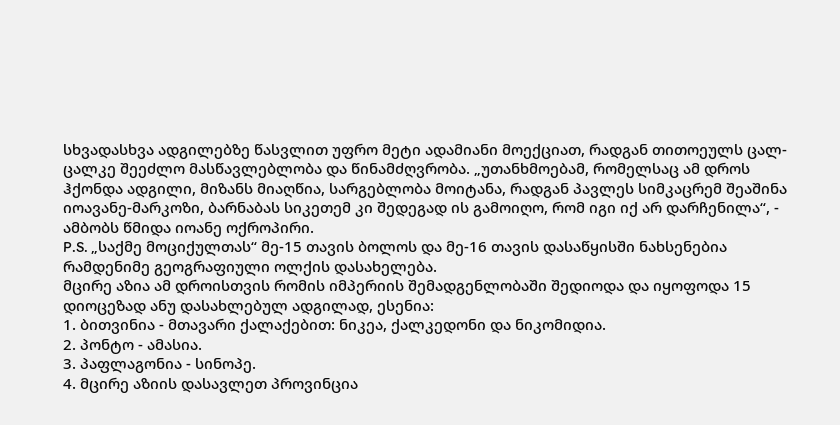სხვადასხვა ადგილებზე წასვლით უფრო მეტი ადამიანი მოექციათ, რადგან თითოეულს ცალ-ცალკე შეეძლო მასწავლებლობა და წინამძღვრობა. „უთანხმოებამ, რომელსაც ამ დროს ჰქონდა ადგილი, მიზანს მიაღწია, სარგებლობა მოიტანა, რადგან პავლეს სიმკაცრემ შეაშინა იოავანე-მარკოზი, ბარნაბას სიკეთემ კი შედეგად ის გამოიღო, რომ იგი იქ არ დარჩენილა“, - ამბობს წმიდა იოანე ოქროპირი.
P.S. „საქმე მოციქულთას“ მე-15 თავის ბოლოს და მე-16 თავის დასაწყისში ნახსენებია რამდენიმე გეოგრაფიული ოლქის დასახელება.
მცირე აზია ამ დროისთვის რომის იმპერიის შემადგენლობაში შედიოდა და იყოფოდა 15 დიოცეზად ანუ დასახლებულ ადგილად, ესენია:
1. ბითვინია - მთავარი ქალაქებით: ნიკეა, ქალკედონი და ნიკომიდია.
2. პონტო - ამასია.
3. პაფლაგონია - სინოპე.
4. მცირე აზიის დასავლეთ პროვინცია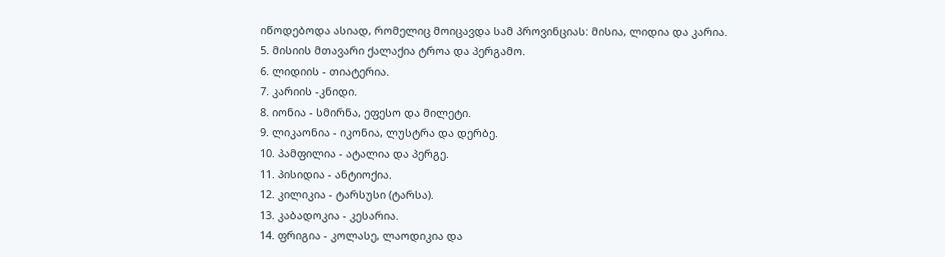იწოდებოდა ასიად, რომელიც მოიცავდა სამ პროვინციას: მისია, ლიდია და კარია.
5. მისიის მთავარი ქალაქია ტროა და პერგამო.
6. ლიდიის - თიატერია.
7. კარიის -კნიდი.
8. იონია - სმირნა, ეფესო და მილეტი.
9. ლიკაონია - იკონია, ლუსტრა და დერბე.
10. პამფილია - ატალია და პერგე.
11. პისიდია - ანტიოქია.
12. კილიკია - ტარსუსი (ტარსა).
13. კაბადოკია - კესარია.
14. ფრიგია - კოლასე, ლაოდიკია და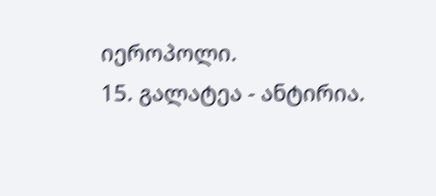იეროპოლი.
15. გალატეა - ანტირია.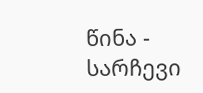წინა - სარჩევი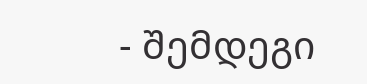- შემდეგი